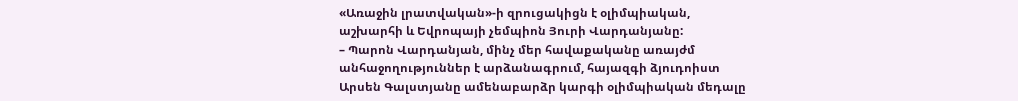«Առաջին լրատվական»-ի զրուցակիցն է օլիմպիական, աշխարհի և Եվրոպայի չեմպիոն Յուրի Վարդանյանը:
– Պարոն Վարդանյան, մինչ մեր հավաքականը առայժմ անհաջողություններ է արձանագրում, հայազգի ձյուդոիստ Արսեն Գալստյանը ամենաբարձր կարգի օլիմպիական մեդալը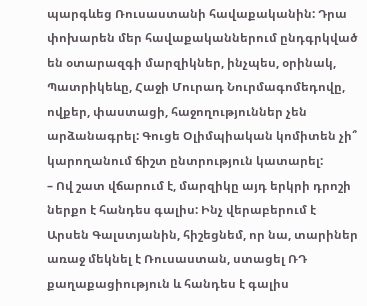պարգևեց Ռուսաստանի հավաքականին: Դրա փոխարեն մեր հավաքականներում ընդգրկված են օտարազգի մարզիկներ, ինչպես, օրինակ, Պատրիկեևը, Հաջի Մուրադ Նուրմագոմեդովը, ովքեր, փաստացի, հաջողություններ չեն արձանագրել: Գուցե Օլիմպիական կոմիտեն չի՞ կարողանում ճիշտ ընտրություն կատարել:
– Ով շատ վճարում է, մարզիկը այդ երկրի դրոշի ներքո է հանդես գալիս: Ինչ վերաբերում է Արսեն Գալստյանին, հիշեցնեմ, որ նա, տարիներ առաջ մեկնել է Ռուսաստան, ստացել ՌԴ քաղաքացիություն և հանդես է գալիս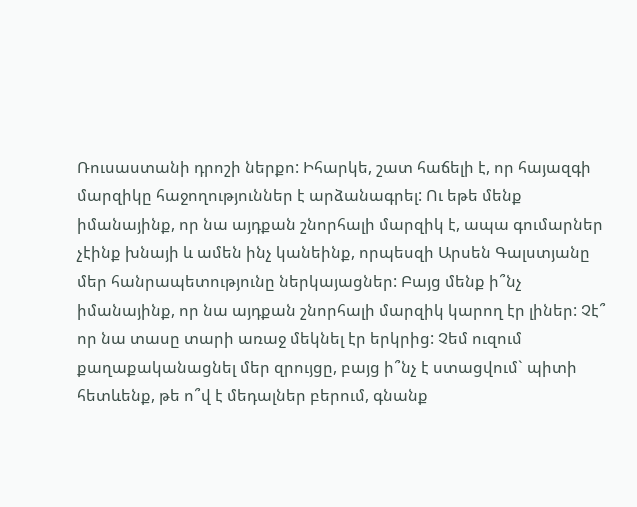Ռուսաստանի դրոշի ներքո: Իհարկե, շատ հաճելի է, որ հայազգի մարզիկը հաջողություններ է արձանագրել: Ու եթե մենք իմանայինք, որ նա այդքան շնորհալի մարզիկ է, ապա գումարներ չէինք խնայի և ամեն ինչ կանեինք, որպեսզի Արսեն Գալստյանը մեր հանրապետությունը ներկայացներ: Բայց մենք ի՞նչ իմանայինք, որ նա այդքան շնորհալի մարզիկ կարող էր լիներ: Չէ՞ որ նա տասը տարի առաջ մեկնել էր երկրից: Չեմ ուզում քաղաքականացնել մեր զրույցը, բայց ի՞նչ է ստացվում` պիտի հետևենք, թե ո՞վ է մեդալներ բերում, գնանք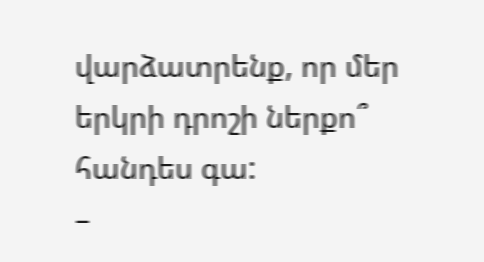վարձատրենք, որ մեր երկրի դրոշի ներքո՞ հանդես գա:
–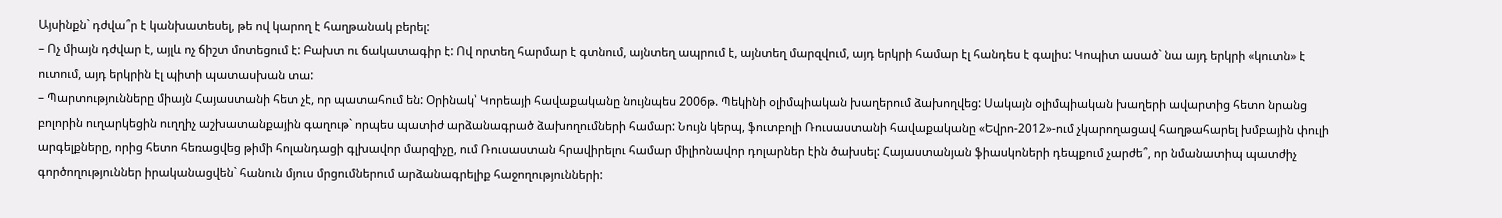Այսինքն` դժվա՞ր է կանխատեսել, թե ով կարող է հաղթանակ բերել:
– Ոչ միայն դժվար է, այլև ոչ ճիշտ մոտեցում է: Բախտ ու ճակատագիր է: Ով որտեղ հարմար է գտնում, այնտեղ ապրում է, այնտեղ մարզվում, այդ երկրի համար էլ հանդես է գալիս: Կոպիտ ասած` նա այդ երկրի «կուտն» է ուտում, այդ երկրին էլ պիտի պատասխան տա:
– Պարտությունները միայն Հայաստանի հետ չէ, որ պատահում են: Օրինակ՝ Կորեայի հավաքականը նույնպես 2006թ. Պեկինի օլիմպիական խաղերում ձախողվեց: Սակայն օլիմպիական խաղերի ավարտից հետո նրանց բոլորին ուղարկեցին ուղղիչ աշխատանքային գաղութ` որպես պատիժ արձանագրած ձախողումների համար: Նույն կերպ, ֆուտբոլի Ռուսաստանի հավաքականը «Եվրո-2012»-ում չկարողացավ հաղթահարել խմբային փուլի արգելքները, որից հետո հեռացվեց թիմի հոլանդացի գլխավոր մարզիչը, ում Ռուսաստան հրավիրելու համար միլիոնավոր դոլարներ էին ծախսել: Հայաստանյան ֆիասկոների դեպքում չարժե՞, որ նմանատիպ պատժիչ գործողություններ իրականացվեն` հանուն մյուս մրցումներում արձանագրելիք հաջողությունների: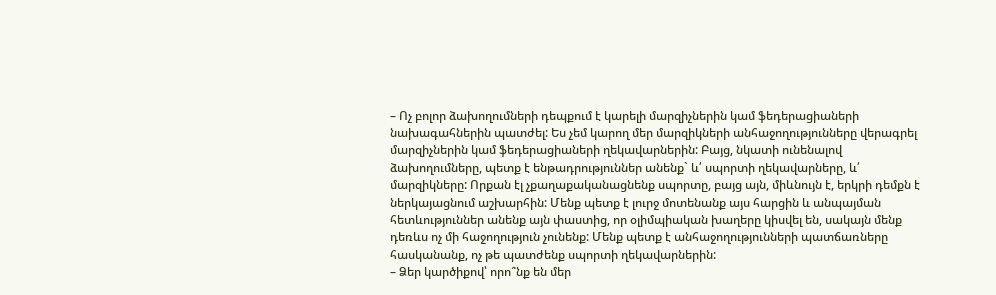– Ոչ բոլոր ձախողումների դեպքում է կարելի մարզիչներին կամ ֆեդերացիաների նախագահներին պատժել: Ես չեմ կարող մեր մարզիկների անհաջողությունները վերագրել մարզիչներին կամ ֆեդերացիաների ղեկավարներին: Բայց, նկատի ունենալով ձախողումները, պետք է ենթադրություններ անենք` և՛ սպորտի ղեկավարները, և՛ մարզիկները: Որքան էլ չքաղաքականացնենք սպորտը, բայց այն, միևնույն է, երկրի դեմքն է ներկայացնում աշխարհին: Մենք պետք է լուրջ մոտենանք այս հարցին և անպայման հետևություններ անենք այն փաստից, որ օլիմպիական խաղերը կիսվել են, սակայն մենք դեռևս ոչ մի հաջողություն չունենք: Մենք պետք է անհաջողությունների պատճառները հասկանանք, ոչ թե պատժենք սպորտի ղեկավարներին:
– Ձեր կարծիքով՝ որո՞նք են մեր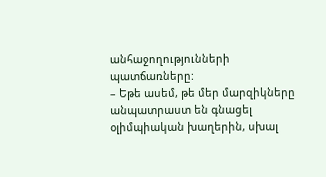անհաջողությունների պատճառները:
– Եթե ասեմ, թե մեր մարզիկները անպատրաստ են գնացել օլիմպիական խաղերին, սխալ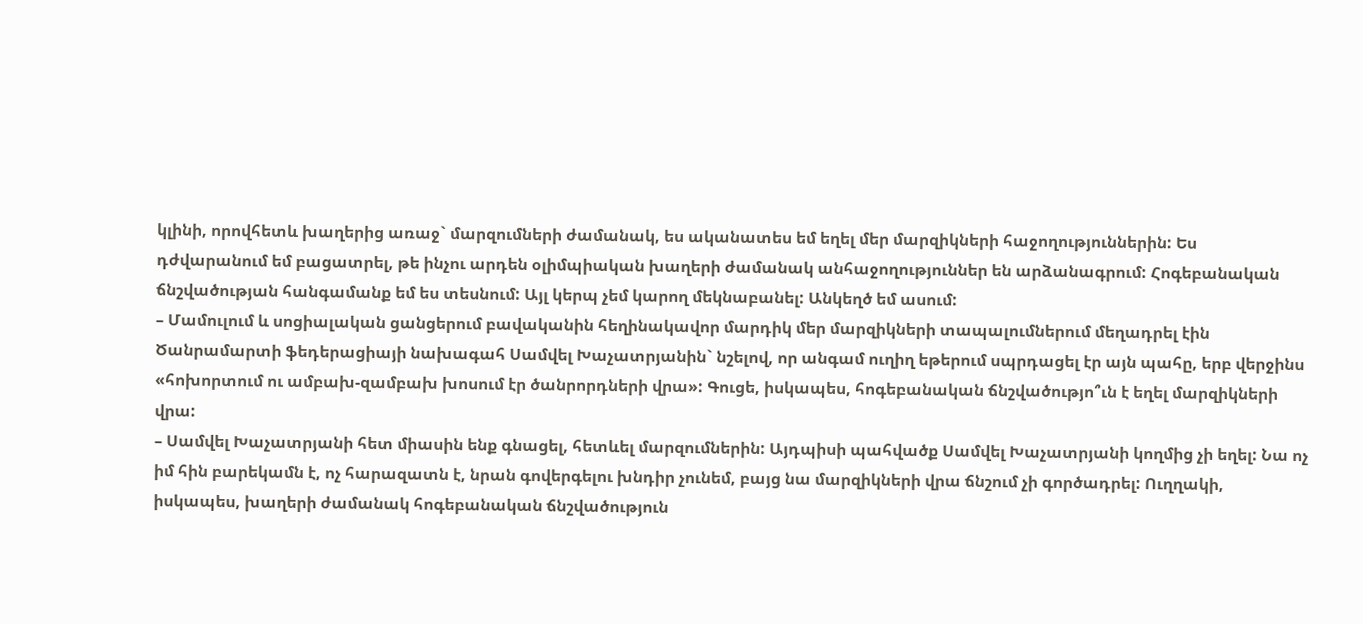կլինի, որովհետև խաղերից առաջ` մարզումների ժամանակ, ես ականատես եմ եղել մեր մարզիկների հաջողություններին: Ես դժվարանում եմ բացատրել, թե ինչու արդեն օլիմպիական խաղերի ժամանակ անհաջողություններ են արձանագրում: Հոգեբանական ճնշվածության հանգամանք եմ ես տեսնում: Այլ կերպ չեմ կարող մեկնաբանել: Անկեղծ եմ ասում:
– Մամուլում և սոցիալական ցանցերում բավականին հեղինակավոր մարդիկ մեր մարզիկների տապալումներում մեղադրել էին Ծանրամարտի ֆեդերացիայի նախագահ Սամվել Խաչատրյանին` նշելով, որ անգամ ուղիղ եթերում սպրդացել էր այն պահը, երբ վերջինս «հոխորտում ու ամբախ-զամբախ խոսում էր ծանրորդների վրա»: Գուցե, իսկապես, հոգեբանական ճնշվածությո՞ւն է եղել մարզիկների վրա:
– Սամվել Խաչատրյանի հետ միասին ենք գնացել, հետևել մարզումներին: Այդպիսի պահվածք Սամվել Խաչատրյանի կողմից չի եղել: Նա ոչ իմ հին բարեկամն է, ոչ հարազատն է, նրան գովերգելու խնդիր չունեմ, բայց նա մարզիկների վրա ճնշում չի գործադրել: Ուղղակի, իսկապես, խաղերի ժամանակ հոգեբանական ճնշվածություն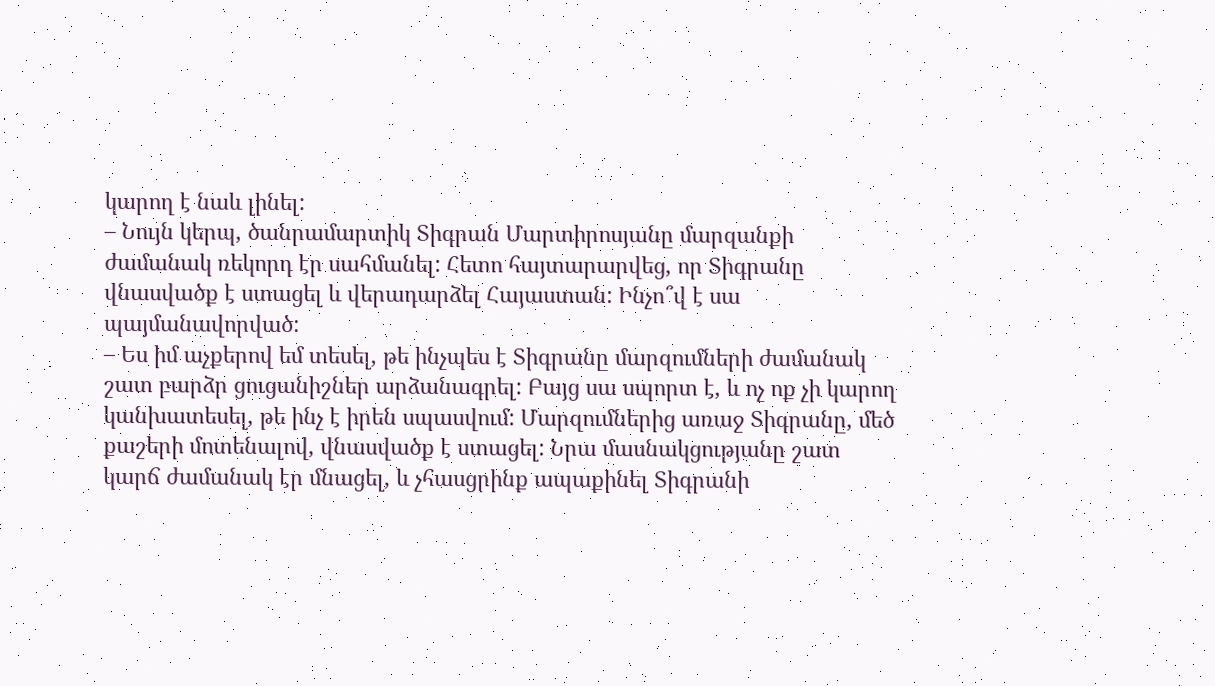կարող է նաև լինել:
– Նույն կերպ, ծանրամարտիկ Տիգրան Մարտիրոսյանը մարզանքի ժամանակ ռեկորդ էր սահմանել: Հետո հայտարարվեց, որ Տիգրանը վնասվածք է ստացել և վերադարձել Հայաստան: Ինչո՞վ է սա պայմանավորված:
– Ես իմ աչքերով եմ տեսել, թե ինչպես է Տիգրանը մարզումների ժամանակ շատ բարձր ցուցանիշներ արձանագրել: Բայց սա սպորտ է, և ոչ ոք չի կարող կանխատեսել, թե ինչ է իրեն սպասվում: Մարզումներից առաջ Տիգրանը, մեծ քաշերի մոտենալով, վնասվածք է ստացել: Նրա մասնակցությանը շատ կարճ ժամանակ էր մնացել, և չհասցրինք ապաքինել Տիգրանի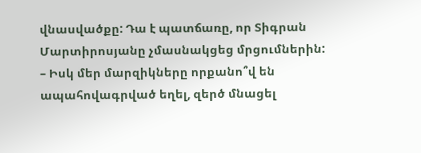վնասվածքը: Դա է պատճառը, որ Տիգրան Մարտիրոսյանը չմասնակցեց մրցումներին:
– Իսկ մեր մարզիկները որքանո՞վ են ապահովագրված եղել, զերծ մնացել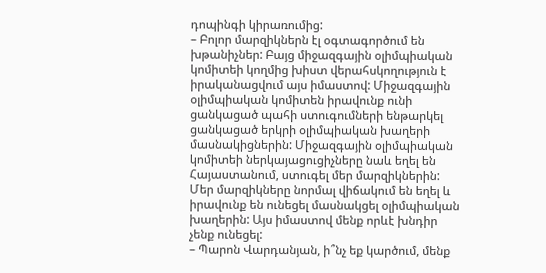դոպինգի կիրառումից:
– Բոլոր մարզիկներն էլ օգտագործում են խթանիչներ: Բայց միջազգային օլիմպիական կոմիտեի կողմից խիստ վերահսկողություն է իրականացվում այս իմաստով: Միջազգային օլիմպիական կոմիտեն իրավունք ունի ցանկացած պահի ստուգումների ենթարկել ցանկացած երկրի օլիմպիական խաղերի մասնակիցներին: Միջազգային օլիմպիական կոմիտեի ներկայացուցիչները նաև եղել են Հայաստանում, ստուգել մեր մարզիկներին: Մեր մարզիկները նորմալ վիճակում են եղել և իրավունք են ունեցել մասնակցել օլիմպիական խաղերին: Այս իմաստով մենք որևէ խնդիր չենք ունեցել:
– Պարոն Վարդանյան, ի՞նչ եք կարծում, մենք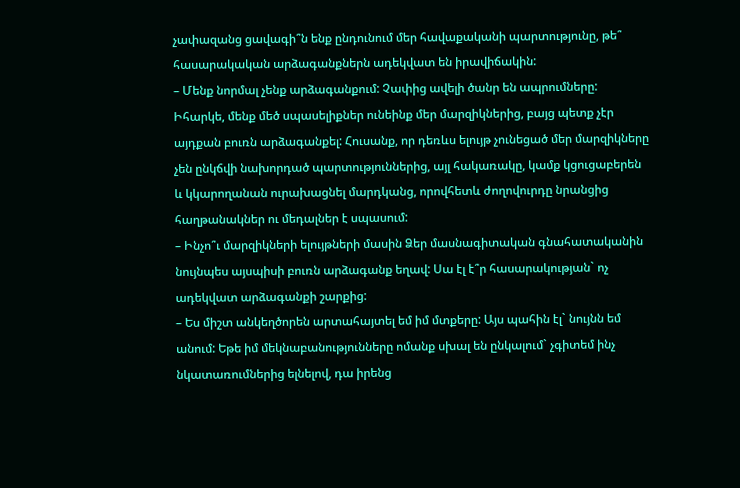չափազանց ցավագի՞ն ենք ընդունում մեր հավաքականի պարտությունը, թե՞ հասարակական արձագանքներն ադեկվատ են իրավիճակին:
– Մենք նորմալ չենք արձագանքում: Չափից ավելի ծանր են ապրումները: Իհարկե, մենք մեծ սպասելիքներ ունեինք մեր մարզիկներից, բայց պետք չէր այդքան բուռն արձագանքել: Հուսանք, որ դեռևս ելույթ չունեցած մեր մարզիկները չեն ընկճվի նախորդած պարտություններից, այլ հակառակը, կամք կցուցաբերեն և կկարողանան ուրախացնել մարդկանց, որովհետև ժողովուրդը նրանցից հաղթանակներ ու մեդալներ է սպասում:
– Ինչո՞ւ մարզիկների ելույթների մասին Ձեր մասնագիտական գնահատականին նույնպես այսպիսի բուռն արձագանք եղավ: Սա էլ է՞ր հասարակության` ոչ ադեկվատ արձագանքի շարքից:
– Ես միշտ անկեղծորեն արտահայտել եմ իմ մտքերը: Այս պահին էլ` նույնն եմ անում: Եթե իմ մեկնաբանությունները ոմանք սխալ են ընկալում` չգիտեմ ինչ նկատառումներից ելնելով, դա իրենց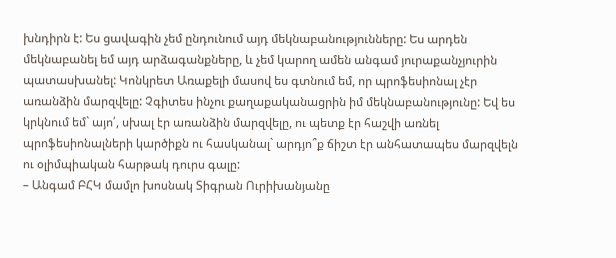խնդիրն է: Ես ցավագին չեմ ընդունում այդ մեկնաբանությունները: Ես արդեն մեկնաբանել եմ այդ արձագանքները, և չեմ կարող ամեն անգամ յուրաքանչյուրին պատասխանել: Կոնկրետ Առաքելի մասով ես գտնում եմ, որ պրոֆեսիոնալ չէր առանձին մարզվելը: Չգիտես ինչու քաղաքականացրին իմ մեկնաբանությունը: Եվ ես կրկնում եմ` այո՛, սխալ էր առանձին մարզվելը, ու պետք էր հաշվի առնել պրոֆեսիոնալների կարծիքն ու հասկանալ` արդյո՞ք ճիշտ էր անհատապես մարզվելն ու օլիմպիական հարթակ դուրս գալը:
– Անգամ ԲՀԿ մամլո խոսնակ Տիգրան Ուրիխանյանը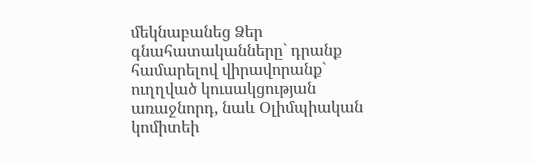մեկնաբանեց Ձեր գնահատականները` դրանք համարելով վիրավորանք` ուղղված կուսակցության առաջնորդ, նաև Օլիմպիական կոմիտեի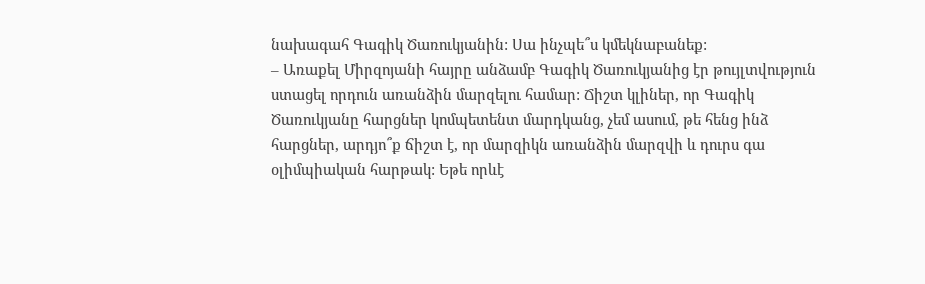նախագահ Գագիկ Ծառուկյանին: Սա ինչպե՞ս կմեկնաբանեք:
– Առաքել Միրզոյանի հայրը անձամբ Գագիկ Ծառուկյանից էր թույլտվություն ստացել որդուն առանձին մարզելու համար: Ճիշտ կլիներ, որ Գագիկ Ծառուկյանը հարցներ կոմպետենտ մարդկանց, չեմ ասում, թե հենց ինձ հարցներ, արդյո՞ք ճիշտ է, որ մարզիկն առանձին մարզվի և դուրս գա օլիմպիական հարթակ: Եթե որևէ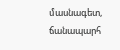մասնագետ, ճանապարհ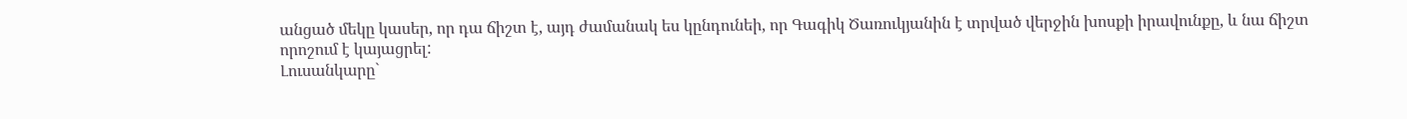անցած մեկը կասեր, որ դա ճիշտ է, այդ ժամանակ ես կընդունեի, որ Գագիկ Ծառուկյանին է տրված վերջին խոսքի իրավունքը, և նա ճիշտ որոշում է կայացրել:
Լուսանկարը`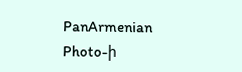PanArmenian Photo-ի